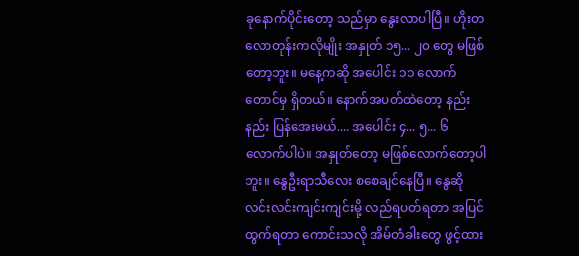ခုနောက်ပိုင်းတော့ သည်မှာ နွေးလာပါပြီ။ ဟိုးတလောတုန်းကလိုမျိုး အနှုတ် ၁၅... ၂၀ တွေ မဖြစ်တော့ဘူး။ မနေ့ကဆို အပေါင်း ၁၁ လောက်တောင်မှ ရှိတယ်။ နောက်အပတ်ထဲတော့ နည်းနည်း ပြန်အေးမယ်.... အပေါင်း ၄... ၅... ၆ လောက်ပါပဲ။ အနှုတ်တော့ မဖြစ်လောက်တော့ပါဘူး။ နွေဦးရာသီလေး စစေချင်နေပြီ။ နွေဆို လင်းလင်းကျင်းကျင်းမို့ လည်ရပတ်ရတာ အပြင်ထွက်ရတာ ကောင်းသလို အိမ်တံခါးတွေ ဖွင့်ထား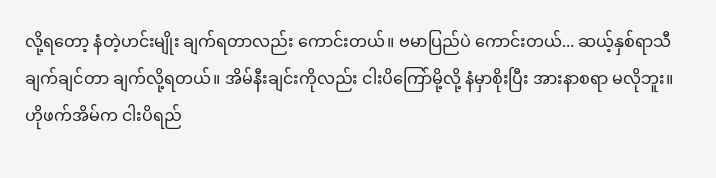လို့ရတော့ နံတဲ့ဟင်းမျိုး ချက်ရတာလည်း ကောင်းတယ်။ ဗမာပြည်ပဲ ကောင်းတယ်... ဆယ့်နှစ်ရာသီ ချက်ချင်တာ ချက်လို့ရတယ်။ အိမ်နီးချင်းကိုလည်း ငါးပိကြော်မို့လို့ နံမှာစိုးပြီး အားနာစရာ မလိုဘူး။ ဟိုဖက်အိမ်က ငါးပိရည်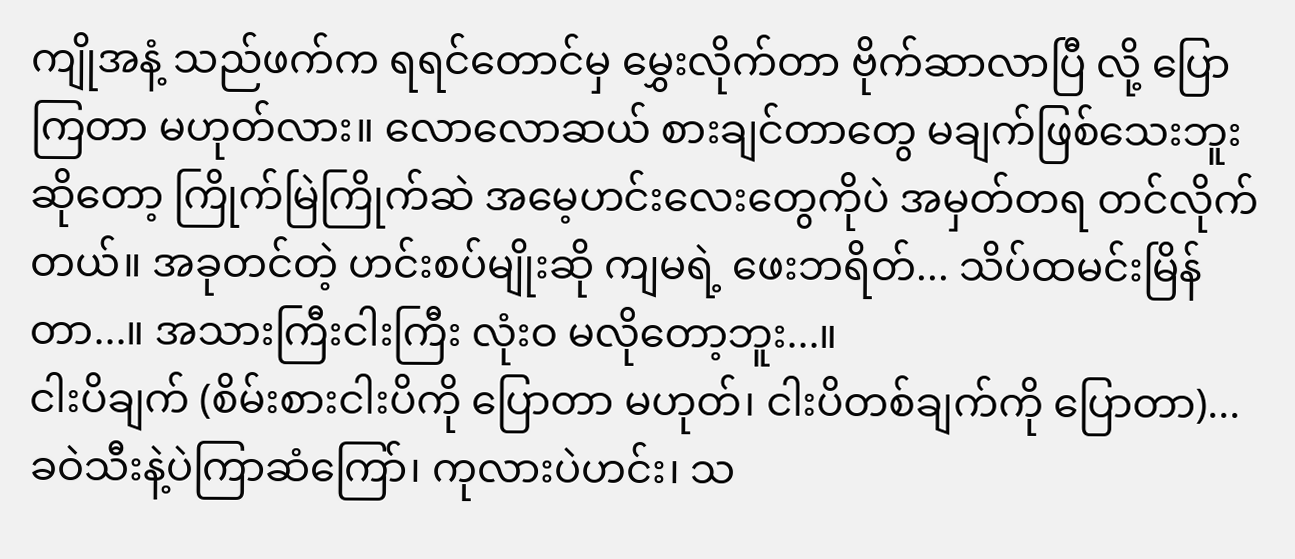ကျိုအနံ့ သည်ဖက်က ရရင်တောင်မှ မွှေးလိုက်တာ ဗိုက်ဆာလာပြီ လို့ ပြောကြတာ မဟုတ်လား။ လောလောဆယ် စားချင်တာတွေ မချက်ဖြစ်သေးဘူးဆိုတော့ ကြိုက်မြဲကြိုက်ဆဲ အမေ့ဟင်းလေးတွေကိုပဲ အမှတ်တရ တင်လိုက်တယ်။ အခုတင်တဲ့ ဟင်းစပ်မျိုးဆို ကျမရဲ့ ဖေးဘရိတ်... သိပ်ထမင်းမြိန်တာ...။ အသားကြီးငါးကြီး လုံးဝ မလိုတော့ဘူး...။
ငါးပိချက် (စိမ်းစားငါးပိကို ပြောတာ မဟုတ်၊ ငါးပိတစ်ချက်ကို ပြောတာ)... ခဝဲသီးနဲ့ပဲကြာဆံကြော်၊ ကုလားပဲဟင်း၊ သ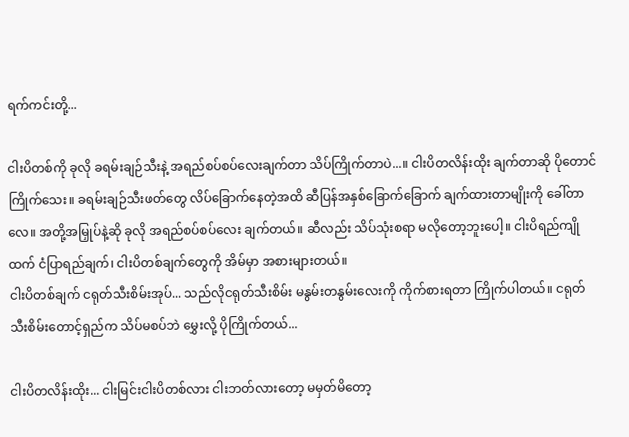ရက်ကင်းတို့...

ငါးပိတစ်ကို ခုလို ခရမ်းချဉ်သီးနဲ့ အရည်စပ်စပ်လေးချက်တာ သိပ်ကြိုက်တာပဲ...။ ငါးပိတလိန်းထိုး ချက်တာဆို ပိုတောင်ကြိုက်သေး။ ခရမ်းချဉ်သီးဖတ်တွေ လိပ်ခြောက်နေတဲ့အထိ ဆီပြန်အနှစ်ခြောက်ခြောက် ချက်ထားတာမျိုးကို ခေါ်တာလေ။ အတို့အမြှုပ်နဲ့ဆို ခုလို အရည်စပ်စပ်လေး ချက်တယ်။ ဆီလည်း သိပ်သုံးစရာ မလိုတော့ဘူးပေါ့။ ငါးပိရည်ကျိုထက် ငံပြာရည်ချက်၊ ငါးပိတစ်ချက်တွေကို အိမ်မှာ အစားများတယ်။
ငါးပိတစ်ချက် ငရုတ်သီးစိမ်းအုပ်... သည်လိုငရုတ်သီးစိမ်း မနွမ်းတနွမ်းလေးကို ကိုက်စားရတာ ကြိုက်ပါတယ်။ ငရုတ်သီးစိမ်းတောင့်ရှည်က သိပ်မစပ်ဘဲ မွှေးလို့ ပိုကြိုက်တယ်...

ငါးပိတလိန်းထိုး... ငါးမြင်းငါးပိတစ်လား ငါးဘတ်လားတော့ မမှတ်မိတော့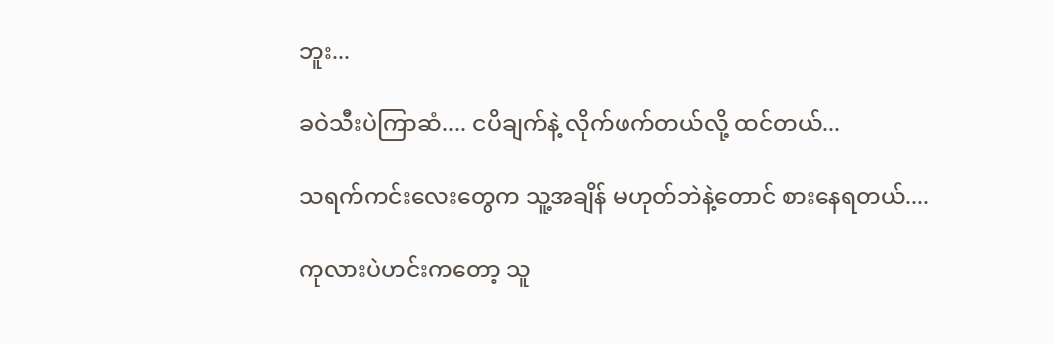ဘူး...

ခဝဲသီးပဲကြာဆံ.... ငပိချက်နဲ့ လိုက်ဖက်တယ်လို့ ထင်တယ်...

သရက်ကင်းလေးတွေက သူ့အချိန် မဟုတ်ဘဲနဲ့တောင် စားနေရတယ်....

ကုလားပဲဟင်းကတော့ သူ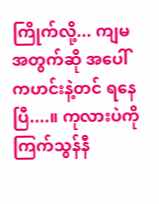ကြိုက်လို့... ကျမအတွက်ဆို အပေါ်ကဟင်းနဲ့တင် ရနေပြီ....။ ကုလားပဲကို ကြက်သွန်နီ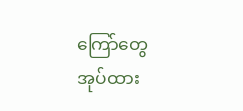ကြော်တွေ အုပ်ထား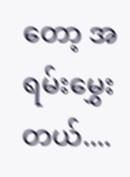တော့ အရမ်းမွှေးတယ်....